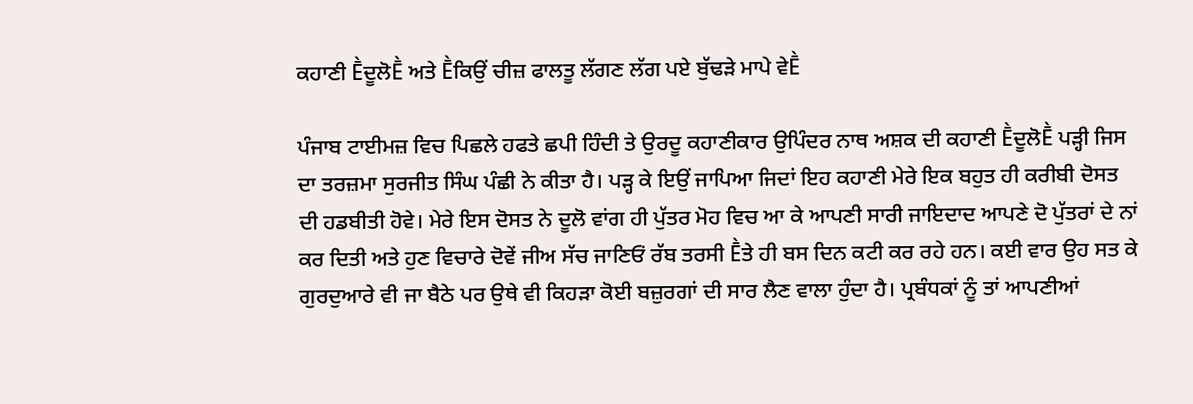ਕਹਾਣੀ ḔਦੂਲੋḔ ਅਤੇ Ḕਕਿਉਂ ਚੀਜ਼ ਫਾਲਤੂ ਲੱਗਣ ਲੱਗ ਪਏ ਬੁੱਢੜੇ ਮਾਪੇ ਵੇḔ

ਪੰਜਾਬ ਟਾਈਮਜ਼ ਵਿਚ ਪਿਛਲੇ ਹਫਤੇ ਛਪੀ ਹਿੰਦੀ ਤੇ ਉਰਦੂ ਕਹਾਣੀਕਾਰ ਉਪਿੰਦਰ ਨਾਥ ਅਸ਼ਕ ਦੀ ਕਹਾਣੀ ḔਦੂਲੋḔ ਪੜ੍ਹੀ ਜਿਸ ਦਾ ਤਰਜ਼ਮਾ ਸੁਰਜੀਤ ਸਿੰਘ ਪੰਛੀ ਨੇ ਕੀਤਾ ਹੈ। ਪੜ੍ਹ ਕੇ ਇਉਂ ਜਾਪਿਆ ਜਿਦਾਂ ਇਹ ਕਹਾਣੀ ਮੇਰੇ ਇਕ ਬਹੁਤ ਹੀ ਕਰੀਬੀ ਦੋਸਤ ਦੀ ਹਡਬੀਤੀ ਹੋਵੇ। ਮੇਰੇ ਇਸ ਦੋਸਤ ਨੇ ਦੂਲੋ ਵਾਂਗ ਹੀ ਪੁੱਤਰ ਮੋਹ ਵਿਚ ਆ ਕੇ ਆਪਣੀ ਸਾਰੀ ਜਾਇਦਾਦ ਆਪਣੇ ਦੋ ਪੁੱਤਰਾਂ ਦੇ ਨਾਂ ਕਰ ਦਿਤੀ ਅਤੇ ਹੁਣ ਵਿਚਾਰੇ ਦੋਵੇਂ ਜੀਅ ਸੱਚ ਜਾਣਿਓਂ ਰੱਬ ਤਰਸੀ Ḕਤੇ ਹੀ ਬਸ ਦਿਨ ਕਟੀ ਕਰ ਰਹੇ ਹਨ। ਕਈ ਵਾਰ ਉਹ ਸਤ ਕੇ ਗੁਰਦੁਆਰੇ ਵੀ ਜਾ ਬੈਠੇ ਪਰ ਉਥੇ ਵੀ ਕਿਹੜਾ ਕੋਈ ਬਜ਼ੁਰਗਾਂ ਦੀ ਸਾਰ ਲੈਣ ਵਾਲਾ ਹੁੰਦਾ ਹੈ। ਪ੍ਰਬੰਧਕਾਂ ਨੂੰ ਤਾਂ ਆਪਣੀਆਂ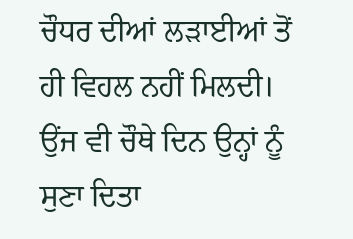ਚੌਧਰ ਦੀਆਂ ਲੜਾਈਆਂ ਤੋਂ ਹੀ ਵਿਹਲ ਨਹੀਂ ਮਿਲਦੀ। ਉਂਜ ਵੀ ਚੌਥੇ ਦਿਨ ਉਨ੍ਹਾਂ ਨੂੰ ਸੁਣਾ ਦਿਤਾ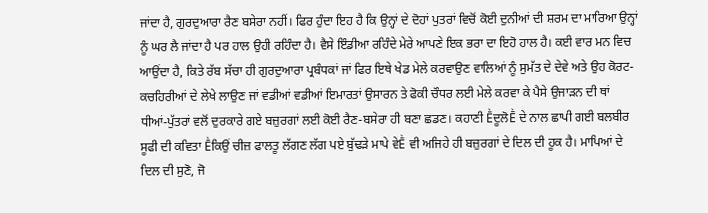ਜਾਂਦਾ ਹੈ, ਗੁਰਦੁਆਰਾ ਰੈਣ ਬਸੇਰਾ ਨਹੀਂ। ਫਿਰ ਹੁੰਦਾ ਇਹ ਹੈ ਕਿ ਉਨ੍ਹਾਂ ਦੇ ਦੋਹਾਂ ਪੁਤਰਾਂ ਵਿਚੋਂ ਕੋਈ ਦੁਨੀਆਂ ਦੀ ਸ਼ਰਮ ਦਾ ਮਾਰਿਆ ਉਨ੍ਹਾਂ ਨੂੰ ਘਰ ਲੈ ਜਾਂਦਾ ਹੈ ਪਰ ਹਾਲ ਉਹੀ ਰਹਿੰਦਾ ਹੈ। ਵੈਸੇ ਇੰਡੀਆ ਰਹਿੰਦੇ ਮੇਰੇ ਆਪਣੇ ਇਕ ਭਰਾ ਦਾ ਇਹੋ ਹਾਲ ਹੈ। ਕਈ ਵਾਰ ਮਨ ਵਿਚ ਆਉਂਦਾ ਹੈ, ਕਿਤੇ ਰੱਬ ਸੱਚਾ ਹੀ ਗੁਰਦੁਆਰਾ ਪ੍ਰਬੰਧਕਾਂ ਜਾਂ ਫਿਰ ਇਥੇ ਖੇਡ ਮੇਲੇ ਕਰਵਾਉਣ ਵਾਲਿਆਂ ਨੂੰ ਸੁਮੱਤ ਦੇ ਦੇਵੇ ਅਤੇ ਉਹ ਕੋਰਟ-ਕਚਹਿਰੀਆਂ ਦੇ ਲੇਖੇ ਲਾਉਣ ਜਾਂ ਵਡੀਆਂ ਵਡੀਆਂ ਇਮਾਰਤਾਂ ਉਸਾਰਨ ਤੇ ਫੋਕੀ ਚੌਧਰ ਲਈ ਮੇਲੇ ਕਰਵਾ ਕੇ ਪੈਸੇ ਉਜਾੜਨ ਦੀ ਥਾਂ ਧੀਆਂ-ਪੁੱਤਰਾਂ ਵਲੋਂ ਦੁਰਕਾਰੇ ਗਏ ਬਜ਼ੁਰਗਾਂ ਲਈ ਕੋਈ ਰੈਣ-ਬਸੇਰਾ ਹੀ ਬਣਾ ਛਡਣ। ਕਹਾਣੀ ḔਦੂਲੋḔ ਦੇ ਨਾਲ ਛਾਪੀ ਗਈ ਬਲਬੀਰ ਸੂਫੀ ਦੀ ਕਵਿਤਾ Ḕਕਿਉਂ ਚੀਜ਼ ਫਾਲਤੂ ਲੱਗਣ ਲੱਗ ਪਏ ਬੁੱਢੜੇ ਮਾਪੇ ਵੇḔ ਵੀ ਅਜਿਹੇ ਹੀ ਬਜ਼ੁਰਗਾਂ ਦੇ ਦਿਲ ਦੀ ਹੂਕ ਹੈ। ਮਾਪਿਆਂ ਦੇ ਦਿਲ ਦੀ ਸੁਣੋ, ਜੋ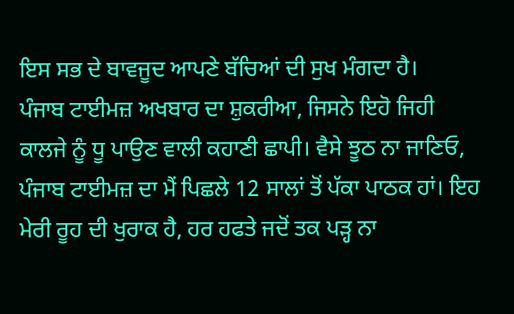ਇਸ ਸਭ ਦੇ ਬਾਵਜੂਦ ਆਪਣੇ ਬੱਚਿਆਂ ਦੀ ਸੁਖ ਮੰਗਦਾ ਹੈ।
ਪੰਜਾਬ ਟਾਈਮਜ਼ ਅਖਬਾਰ ਦਾ ਸ਼ੁਕਰੀਆ, ਜਿਸਨੇ ਇਹੋ ਜਿਹੀ ਕਾਲਜੇ ਨੂੰ ਧੂ ਪਾਉਣ ਵਾਲੀ ਕਹਾਣੀ ਛਾਪੀ। ਵੈਸੇ ਝੂਠ ਨਾ ਜਾਣਿਓ, ਪੰਜਾਬ ਟਾਈਮਜ਼ ਦਾ ਮੈਂ ਪਿਛਲੇ 12 ਸਾਲਾਂ ਤੋਂ ਪੱਕਾ ਪਾਠਕ ਹਾਂ। ਇਹ ਮੇਰੀ ਰੂਹ ਦੀ ਖੁਰਾਕ ਹੈ, ਹਰ ਹਫਤੇ ਜਦੋਂ ਤਕ ਪੜ੍ਹ ਨਾ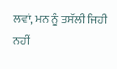ਲਵਾਂ, ਮਨ ਨੂੰ ਤਸੱਲੀ ਜਿਹੀ ਨਹੀਂ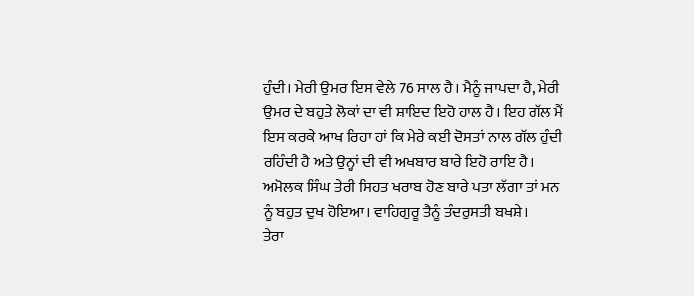ਹੁੰਦੀ। ਮੇਰੀ ਉਮਰ ਇਸ ਵੇਲੇ 76 ਸਾਲ ਹੈ। ਮੈਨੂੰ ਜਾਪਦਾ ਹੈ, ਮੇਰੀ ਉਮਰ ਦੇ ਬਹੁਤੇ ਲੋਕਾਂ ਦਾ ਵੀ ਸ਼ਾਇਦ ਇਹੋ ਹਾਲ ਹੈ। ਇਹ ਗੱਲ ਮੈਂ ਇਸ ਕਰਕੇ ਆਖ ਰਿਹਾ ਹਾਂ ਕਿ ਮੇਰੇ ਕਈ ਦੋਸਤਾਂ ਨਾਲ ਗੱਲ ਹੁੰਦੀ ਰਹਿੰਦੀ ਹੈ ਅਤੇ ਉਨ੍ਹਾਂ ਦੀ ਵੀ ਅਖਬਾਰ ਬਾਰੇ ਇਹੋ ਰਾਇ ਹੈ। ਅਮੋਲਕ ਸਿੰਘ ਤੇਰੀ ਸਿਹਤ ਖਰਾਬ ਹੋਣ ਬਾਰੇ ਪਤਾ ਲੱਗਾ ਤਾਂ ਮਨ ਨੂੰ ਬਹੁਤ ਦੁਖ ਹੋਇਆ। ਵਾਹਿਗੁਰੂ ਤੈਨੂੰ ਤੰਦਰੁਸਤੀ ਬਖਸ਼ੇ।
ਤੇਰਾ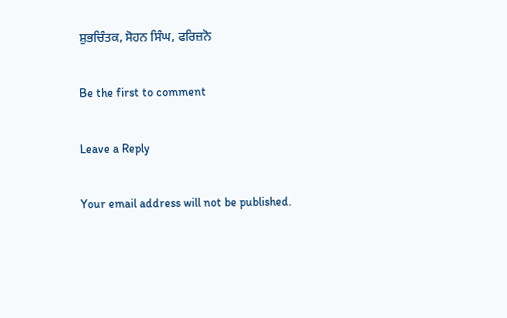ਸ਼ੁਭਚਿੰਤਕ, ਸੋਹਨ ਸਿੰਘ, ਫਰਿਜ਼ਨੋ

Be the first to comment

Leave a Reply

Your email address will not be published.